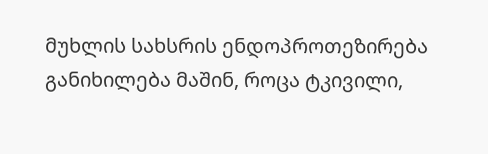მუხლის სახსრის ენდოპროთეზირება განიხილება მაშინ, როცა ტკივილი,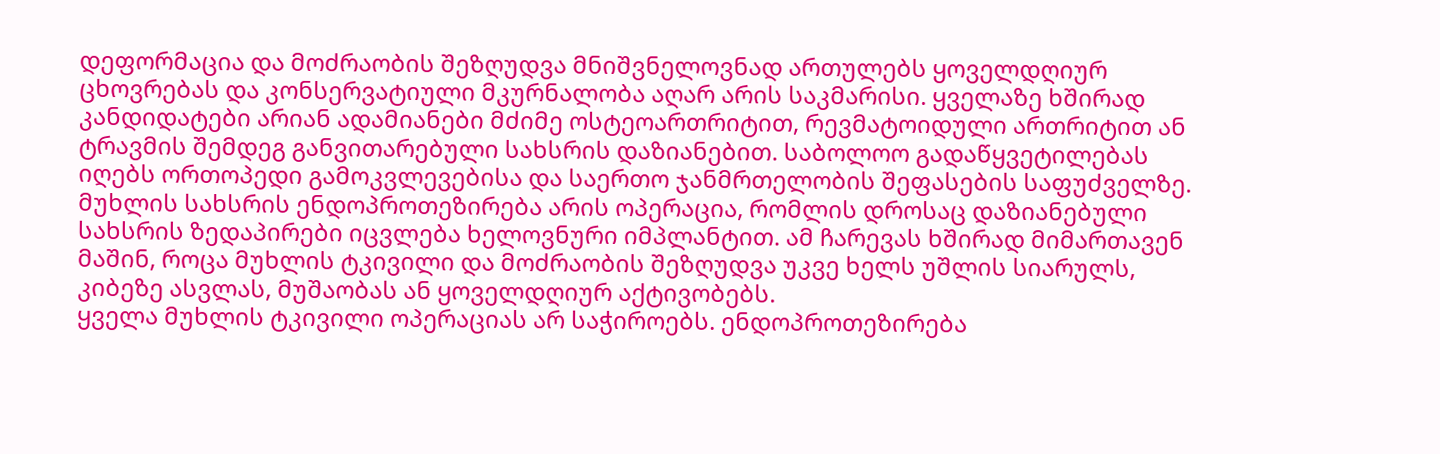დეფორმაცია და მოძრაობის შეზღუდვა მნიშვნელოვნად ართულებს ყოველდღიურ ცხოვრებას და კონსერვატიული მკურნალობა აღარ არის საკმარისი. ყველაზე ხშირად კანდიდატები არიან ადამიანები მძიმე ოსტეოართრიტით, რევმატოიდული ართრიტით ან ტრავმის შემდეგ განვითარებული სახსრის დაზიანებით. საბოლოო გადაწყვეტილებას იღებს ორთოპედი გამოკვლევებისა და საერთო ჯანმრთელობის შეფასების საფუძველზე.
მუხლის სახსრის ენდოპროთეზირება არის ოპერაცია, რომლის დროსაც დაზიანებული სახსრის ზედაპირები იცვლება ხელოვნური იმპლანტით. ამ ჩარევას ხშირად მიმართავენ მაშინ, როცა მუხლის ტკივილი და მოძრაობის შეზღუდვა უკვე ხელს უშლის სიარულს, კიბეზე ასვლას, მუშაობას ან ყოველდღიურ აქტივობებს.
ყველა მუხლის ტკივილი ოპერაციას არ საჭიროებს. ენდოპროთეზირება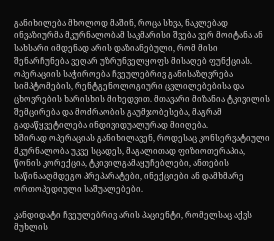განიხილება მხოლოდ მაშინ, როცა სხვა, ნაკლებად ინვაზიურმა მკურნალობამ საკმარისი შვება ვერ მოიტანა ან სახსარი იმდენად არის დაზიანებული, რომ მისი შენარჩუნება ვეღარ უზრუნველყოფს მისაღებ ფუნქციას.
ოპერაციის საჭიროება ჩვეულებრივ განისაზღვრება სიმპტომების, რენტგენოლოგიური ცვლილებებისა და ცხოვრების ხარისხის მიხედვით. მთავარი მიზანია ტკივილის შემცირება და მოძრაობის გაუმჯობესება, მაგრამ გადაწყვეტილება ინდივიდუალურად მიიღება.
ხშირად ოპერაციას განიხილავენ, როდესაც კონსერვატიული მკურნალობა უკვე სცადეს, მაგალითად ფიზიოთერაპია, წონის კორექცია, ტკივილგამაყუჩებლები, ანთების საწინააღმდეგო პრეპარატები, ინექციები ან დამხმარე ორთოპედიული საშუალებები.

კანდიდატი ჩვეულებრივ არის პაციენტი, რომელსაც აქვს მუხლის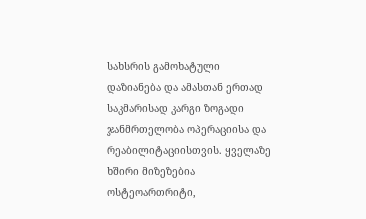სახსრის გამოხატული დაზიანება და ამასთან ერთად საკმარისად კარგი ზოგადი ჯანმრთელობა ოპერაციისა და რეაბილიტაციისთვის. ყველაზე ხშირი მიზეზებია ოსტეოართრიტი,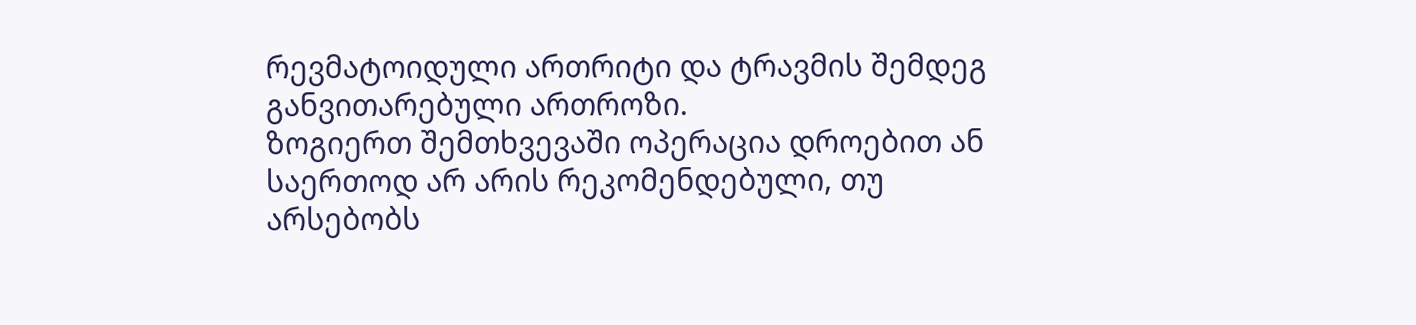რევმატოიდული ართრიტი და ტრავმის შემდეგ განვითარებული ართროზი.
ზოგიერთ შემთხვევაში ოპერაცია დროებით ან საერთოდ არ არის რეკომენდებული, თუ არსებობს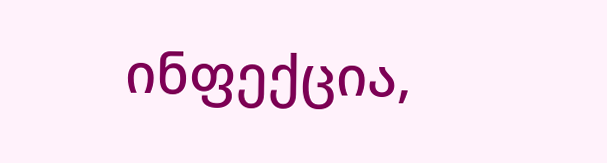ინფექცია,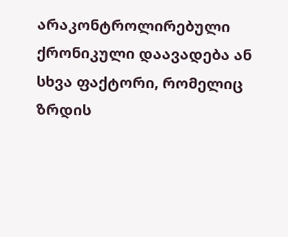არაკონტროლირებული ქრონიკული დაავადება ან სხვა ფაქტორი, რომელიც ზრდის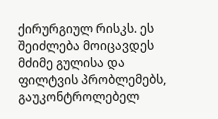ქირურგიულ რისკს. ეს შეიძლება მოიცავდეს მძიმე გულისა და ფილტვის პრობლემებს, გაუკონტროლებელ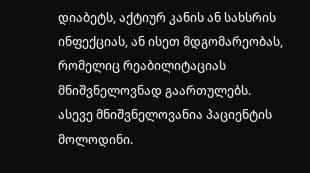დიაბეტს, აქტიურ კანის ან სახსრის ინფექციას, ან ისეთ მდგომარეობას, რომელიც რეაბილიტაციას მნიშვნელოვნად გაართულებს.
ასევე მნიშვნელოვანია პაციენტის მოლოდინი.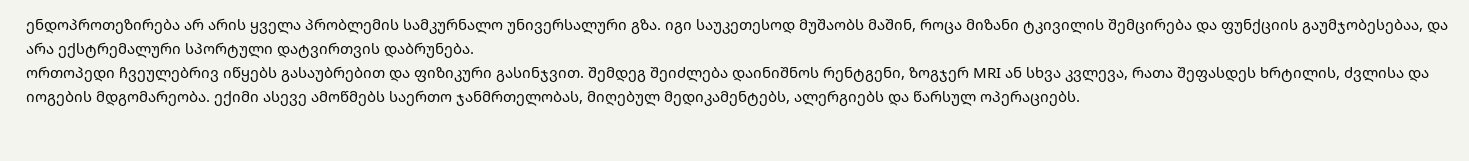ენდოპროთეზირება არ არის ყველა პრობლემის სამკურნალო უნივერსალური გზა. იგი საუკეთესოდ მუშაობს მაშინ, როცა მიზანი ტკივილის შემცირება და ფუნქციის გაუმჯობესებაა, და არა ექსტრემალური სპორტული დატვირთვის დაბრუნება.
ორთოპედი ჩვეულებრივ იწყებს გასაუბრებით და ფიზიკური გასინჯვით. შემდეგ შეიძლება დაინიშნოს რენტგენი, ზოგჯერ MRI ან სხვა კვლევა, რათა შეფასდეს ხრტილის, ძვლისა და იოგების მდგომარეობა. ექიმი ასევე ამოწმებს საერთო ჯანმრთელობას, მიღებულ მედიკამენტებს, ალერგიებს და წარსულ ოპერაციებს.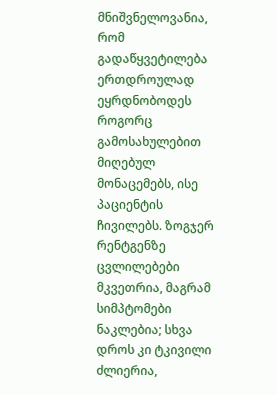მნიშვნელოვანია, რომ გადაწყვეტილება ერთდროულად ეყრდნობოდეს როგორც გამოსახულებით მიღებულ მონაცემებს, ისე პაციენტის ჩივილებს. ზოგჯერ რენტგენზე ცვლილებები მკვეთრია, მაგრამ სიმპტომები ნაკლებია; სხვა დროს კი ტკივილი ძლიერია,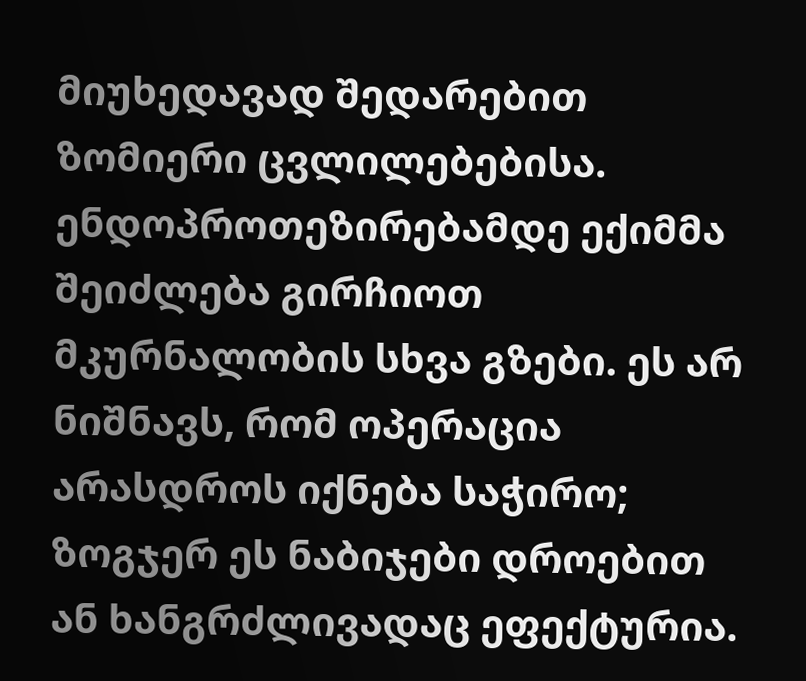მიუხედავად შედარებით ზომიერი ცვლილებებისა.
ენდოპროთეზირებამდე ექიმმა შეიძლება გირჩიოთ მკურნალობის სხვა გზები. ეს არ ნიშნავს, რომ ოპერაცია არასდროს იქნება საჭირო; ზოგჯერ ეს ნაბიჯები დროებით ან ხანგრძლივადაც ეფექტურია.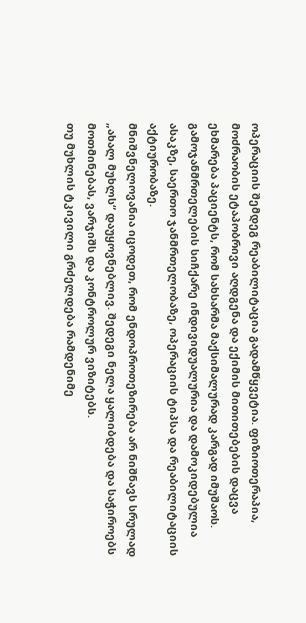ოპერაციის შემდეგ რეაბილიტაცია გადამწყვეტია. ფიზიოთერაპია, მოძრაობის ეტაპობრივი აღდგენა და ექიმის მითითებების დაცვა ეხმარება პაციენტს, რომ სახსარმა მაქსიმალურად კარგად იმუშაოს. გამოჯანმრთელების სიჩქარე ინდივიდუალურია და დამოკიდებულია ასაკზე, საერთო ჯანმრთელობაზე, ოპერაციის ტიპსა და რეაბილიტაციის აქტიურობაზე.
მნიშვნელოვანია იცოდეთ, რომ ენდოპროთეზირება არ ნიშნავს სრულად „ახალ მუხლს“ დაუყოვნებლივ. შედეგი ნელა ყალიბდება და საჭიროებს მოთმინებას, ვარჯიშს და კონტროლურ ვიზიტებს.
თუ მუხლის ტკივილი გრძელდება რამდენიმე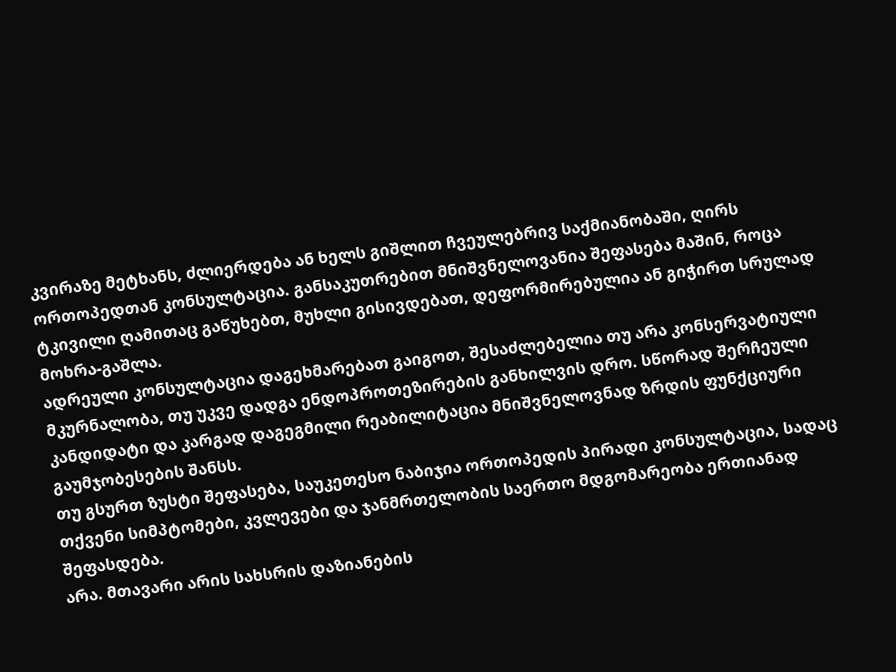კვირაზე მეტხანს, ძლიერდება ან ხელს გიშლით ჩვეულებრივ საქმიანობაში, ღირს ორთოპედთან კონსულტაცია. განსაკუთრებით მნიშვნელოვანია შეფასება მაშინ, როცა ტკივილი ღამითაც გაწუხებთ, მუხლი გისივდებათ, დეფორმირებულია ან გიჭირთ სრულად მოხრა-გაშლა.
ადრეული კონსულტაცია დაგეხმარებათ გაიგოთ, შესაძლებელია თუ არა კონსერვატიული მკურნალობა, თუ უკვე დადგა ენდოპროთეზირების განხილვის დრო. სწორად შერჩეული კანდიდატი და კარგად დაგეგმილი რეაბილიტაცია მნიშვნელოვნად ზრდის ფუნქციური გაუმჯობესების შანსს.
თუ გსურთ ზუსტი შეფასება, საუკეთესო ნაბიჯია ორთოპედის პირადი კონსულტაცია, სადაც თქვენი სიმპტომები, კვლევები და ჯანმრთელობის საერთო მდგომარეობა ერთიანად შეფასდება.
არა. მთავარი არის სახსრის დაზიანების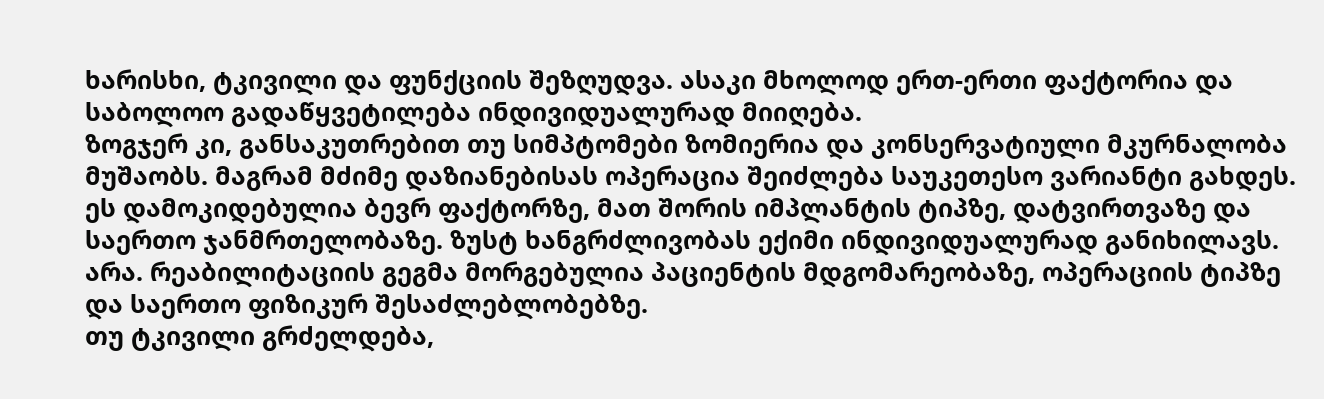ხარისხი, ტკივილი და ფუნქციის შეზღუდვა. ასაკი მხოლოდ ერთ-ერთი ფაქტორია და საბოლოო გადაწყვეტილება ინდივიდუალურად მიიღება.
ზოგჯერ კი, განსაკუთრებით თუ სიმპტომები ზომიერია და კონსერვატიული მკურნალობა მუშაობს. მაგრამ მძიმე დაზიანებისას ოპერაცია შეიძლება საუკეთესო ვარიანტი გახდეს.
ეს დამოკიდებულია ბევრ ფაქტორზე, მათ შორის იმპლანტის ტიპზე, დატვირთვაზე და საერთო ჯანმრთელობაზე. ზუსტ ხანგრძლივობას ექიმი ინდივიდუალურად განიხილავს.
არა. რეაბილიტაციის გეგმა მორგებულია პაციენტის მდგომარეობაზე, ოპერაციის ტიპზე და საერთო ფიზიკურ შესაძლებლობებზე.
თუ ტკივილი გრძელდება,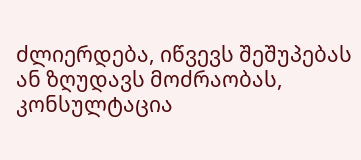ძლიერდება, იწვევს შეშუპებას ან ზღუდავს მოძრაობას, კონსულტაცია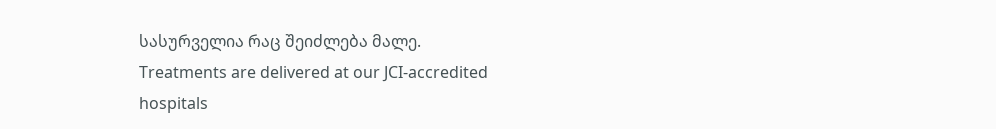სასურველია რაც შეიძლება მალე.
Treatments are delivered at our JCI-accredited hospitals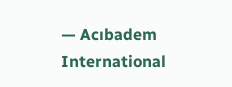— Acıbadem International